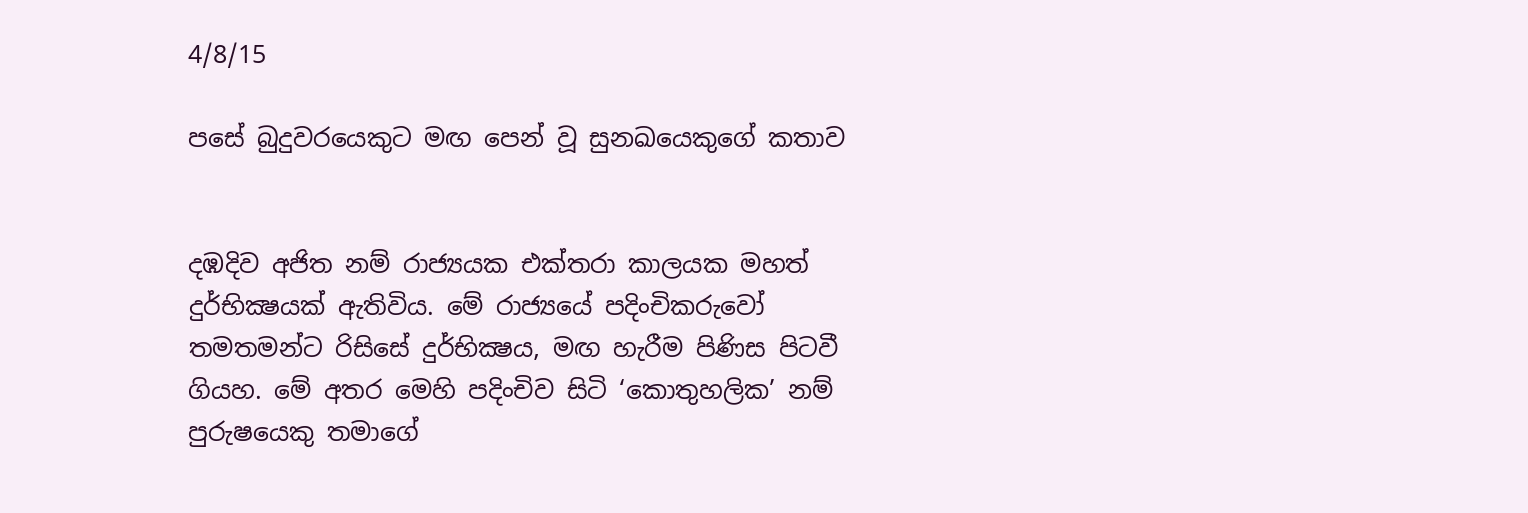4/8/15

පසේ බුදුවරයෙකුට මඟ පෙන් වූ සුනඛයෙකුගේ කතාව


දඹදිව අජිත නම් රාජ්‍යයක එක්තරා කාලයක මහත් දුර්භික්‍ෂයක් ඇතිවිය. මේ රාජ්‍යයේ පදිංචිකරුවෝ තමතමන්ට රිසිසේ දුර්භික්‍ෂය, මඟ හැරීම පිණිස පිටවී ගියහ. මේ අතර මෙහි පදිංචිව සිටි ‘කොතුහලික’ නම් පුරුෂයෙකු තමාගේ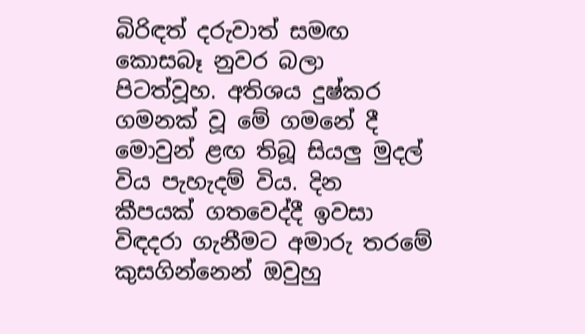බිරිඳත් දරුවාත් සමඟ කොසබෑ නුවර බලා පිටත්වූහ. අතිශය දුෂ්කර ගමනක් වූ මේ ගමනේ දී මොවුන් ළඟ තිබූ සියලු මුදල් විය පැහැදම් විය. දින කීපයක් ගතවෙද්දී ඉවසා විඳදරා ගැනීමට අමාරු තරමේ කුසගින්නෙන් ඔවුහු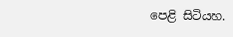පෙළි සිටියහ.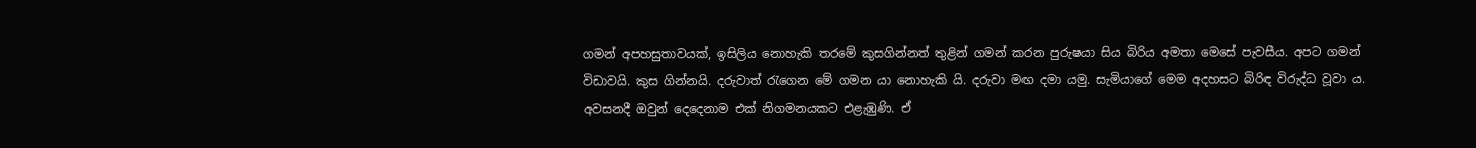ගමන් අපහසුතාවයක්, ඉසිලිය නොහැකි තරමේ කුසගින්නත් තුළින් ගමන් කරන පුරුෂයා සිය බිරිය අමතා මෙසේ පැවසීය. අපට ගමන් විඩාවයි. කුස ගින්නයි. දරුවාත් රැගෙන මේ ගමන යා නොහැකි යි. දරුවා මඟ දමා යමු. සැමියාගේ මෙම අදහසට බිරිඳ විරුද්ධ වූවා ය. අවසනදී ඔවුන් දෙදෙනාම එක් නිගමනයකට එළැඹුණි. ඒ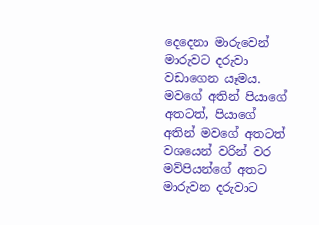දෙදෙනා මාරුවෙන් මාරුවට දරුවා වඩාගෙන යෑමය.
මවගේ අතින් පියාගේ අතටත්, පියාගේ අතින් මවගේ අතටත් වශයෙන් වරින් වර මව්පියන්ගේ අතට මාරුවන දරුවාට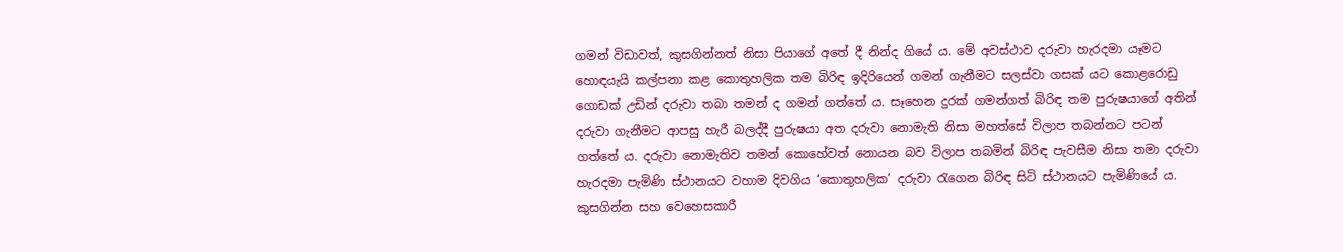ගමන් විඩාවත්, කුසගින්නත් නිසා පියාගේ අතේ දී නින්ද ගියේ ය. මේ අවස්ථාව දරුවා හැරදමා යෑමට හොඳයැයි කල්පනා කළ කොතුහලික තම බිරිඳ ඉදිරියෙන් ගමන් ගැනීමට සලස්වා ගසක් යට කොළරොඩු ගොඩක් උඩින් දරුවා තබා තමන් ද ගමන් ගත්තේ ය. සෑහෙන දුරක් ගමන්ගත් බිරිඳ තම පුරුෂයාගේ අතින් දරුවා ගැනීමට ආපසු හැරී බලද්දී පුරුෂයා අත දරුවා නොමැති නිසා මහත්සේ විලාප තබන්නට පටන් ගත්තේ ය. දරුවා නොමැතිව තමන් කොහේවත් නොයන බව විලාප තබමින් බිරිඳ පැවසීම නිසා තමා දරුවා හැරදමා පැමිණි ස්ථානයට වහාම දිවගිය ‘කොතුහලික’ දරුවා රැගෙන බිරිඳ සිටි ස්ථානයට පැමිණියේ ය. කුසගින්න සහ වෙහෙසකාරී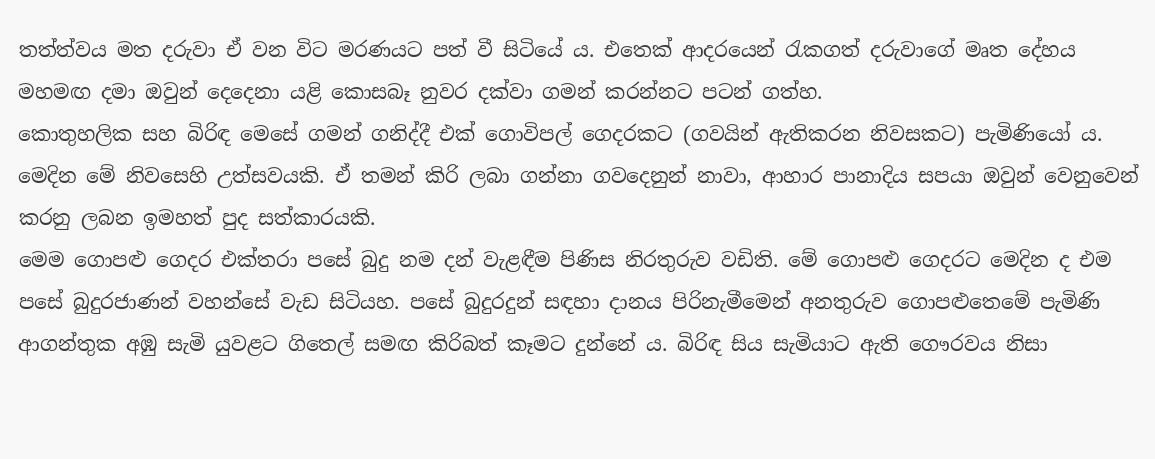තත්ත්වය මත දරුවා ඒ වන විට මරණයට පත් වී සිටියේ ය. එතෙක් ආදරයෙන් රැකගත් දරුවාගේ මෘත දේහය මහමඟ දමා ඔවුන් දෙදෙනා යළි කොසබෑ නුවර දක්වා ගමන් කරන්නට පටන් ගත්හ.
කොතුහලික සහ බිරිඳ මෙසේ ගමන් ගනිද්දී එක් ගොවිපල් ගෙදරකට (ගවයින් ඇතිකරන නිවසකට) පැමිණියෝ ය. මෙදින මේ නිවසෙහි උත්සවයකි. ඒ තමන් කිරි ලබා ගන්නා ගවදෙනුන් නාවා, ආහාර පානාදිය සපයා ඔවුන් වෙනුවෙන් කරනු ලබන ඉමහත් පුද සත්කාරයකි.
මෙම ගොපළු ගෙදර එක්තරා පසේ බුදු නම දන් වැළඳීම පිණිස නිරතුරුව වඩිති. මේ ගොපළු ගෙදරට මෙදින ද එම පසේ බුදුරජාණන් වහන්සේ වැඩ සිටියහ. පසේ බුදුරදුන් සඳහා දානය පිරිනැමීමෙන් අනතුරුව ගොපළුතෙමේ පැමිණි ආගන්තුක අඹු සැමි යුවළට ගිතෙල් සමඟ කිරිබත් කෑමට දුන්නේ ය. බිරිඳ සිය සැමියාට ඇති ගෞරවය නිසා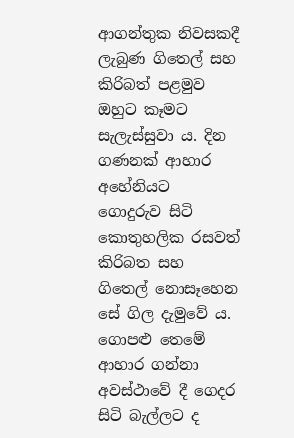ආගන්තුක නිවසකදී ලැබුණ ගිතෙල් සහ කිරිබත් පළමුව ඔහුට කෑමට සැලැස්සුවා ය. දින ගණනක් ආහාර අහේනියට ගොදුරුව සිටි කොතුහලික රසවත් කිරිබත සහ ගිතෙල් නොසෑහෙන සේ ගිල දැමුවේ ය. ගොපළු තෙමේ ආහාර ගන්නා අවස්ථාවේ දී ගෙදර සිටි බැල්ලට ද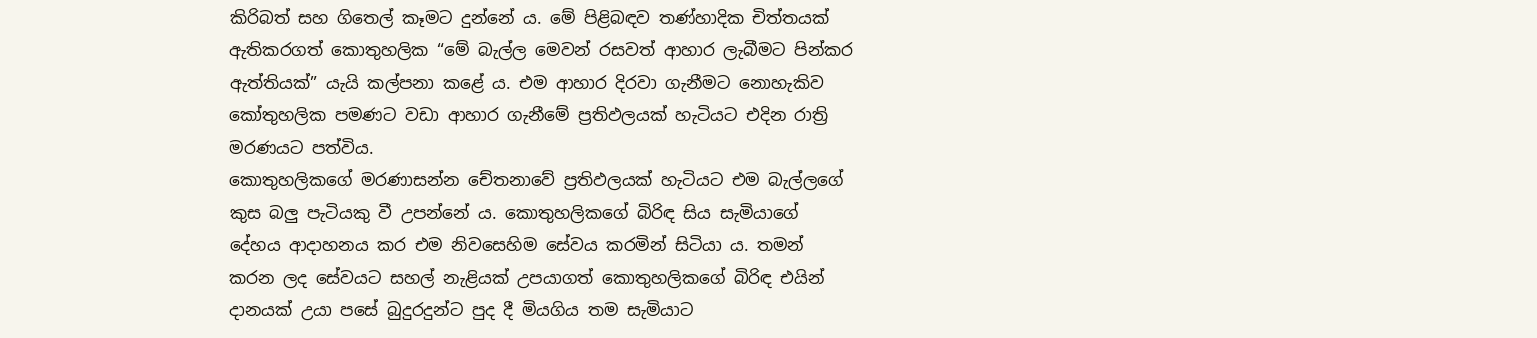කිරිබත් සහ ගිතෙල් කෑමට දුන්නේ ය. මේ පිළිබඳව තණ්හාදික චිත්තයක් ඇතිකරගත් කොතුහලික “මේ බැල්ල මෙවන් රසවත් ආහාර ලැබීමට පින්කර ඇත්තියක්” යැයි කල්පනා කළේ ය. එම ආහාර දිරවා ගැනීමට නොහැකිව කෝතුහලික පමණට වඩා ආහාර ගැනීමේ ප්‍රතිඵලයක් හැටියට එදින රාත්‍රි මරණයට පත්විය.
කොතුහලිකගේ මරණාසන්න චේතනාවේ ප්‍රතිඵලයක් හැටියට එම බැල්ලගේ කුස බලු පැටියකු වී උපන්නේ ය. කොතුහලිකගේ බිරිඳ සිය සැමියාගේ දේහය ආදාහනය කර එම නිවසෙහිම සේවය කරමින් සිටියා ය. තමන් කරන ලද සේවයට සහල් නැළියක් උපයාගත් කොතුහලිකගේ බිරිඳ එයින් දානයක් උයා පසේ බුදුරදුන්ට පුද දී මියගිය තම සැමියාට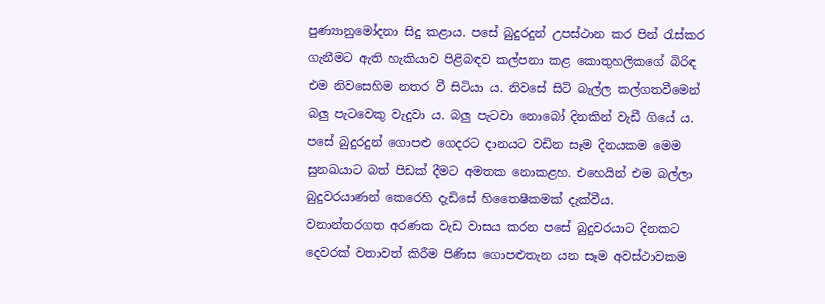පුණ්‍යානුමෝදනා සිදු කළාය. පසේ බුදුරදුන් උපස්ථාන කර පින් රැස්කර ගැනීමට ඇති හැකියාව පිළිබඳව කල්පනා කළ කොතුහලිකගේ බිරිඳ එම නිවසෙහිම නතර වී සිටියා ය. නිවසේ සිටි බැල්ල කල්ගතවීමෙන් බලු පැටවෙකු වැදුවා ය. බලු පැටවා නොබෝ දිනකින් වැඩී ගියේ ය. පසේ බුදුරදුන් ගොපළු ගෙදරට දානයට වඩින සෑම දිනයකම මෙම සුනඛයාට බත් පිඩක් දීමට අමතක නොකළහ. එහෙයින් එම බල්ලා බුදුවරයාණන් කෙරෙහි දැඩිසේ හිතෛෂීකමක් දැක්වීය.
වනාන්තරගත අරණක වැඩ වාසය කරන පසේ බුදුවරයාට දිනකට දෙවරක් වතාවත් කිරීම පිණිස ගොපළුතැන යන සෑම අවස්ථාවකම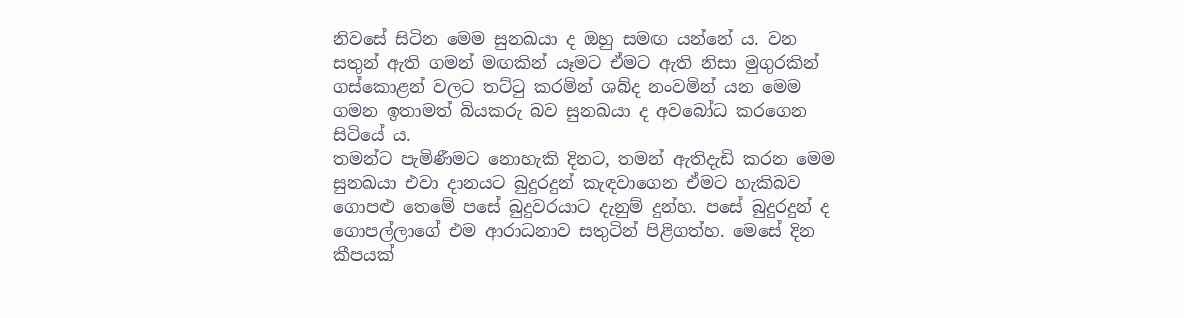නිවසේ සිටින මෙම සුනඛයා ද ඔහු සමඟ යන්නේ ය. වන සතුන් ඇති ගමන් මඟකින් යෑමට ඒමට ඇති නිසා මුගුරකින් ගස්කොළන් වලට තට්ටු කරමින් ශබ්ද නංවමින් යන මෙම ගමන ඉතාමත් බියකරු බව සුනඛයා ද අවබෝධ කරගෙන සිටියේ ය.
තමන්ට පැමිණීමට නොහැකි දිනට, තමන් ඇතිදැඩි කරන මෙම සුනඛයා එවා දානයට බුදුරදුන් කැඳවාගෙන ඒමට හැකිබව ගොපළු තෙමේ පසේ බුදුවරයාට දැනුම් දුන්හ. පසේ බුදුරදුන් ද ගොපල්ලාගේ එම ආරාධනාව සතුටින් පිළිගත්හ. මෙසේ දින කීපයක්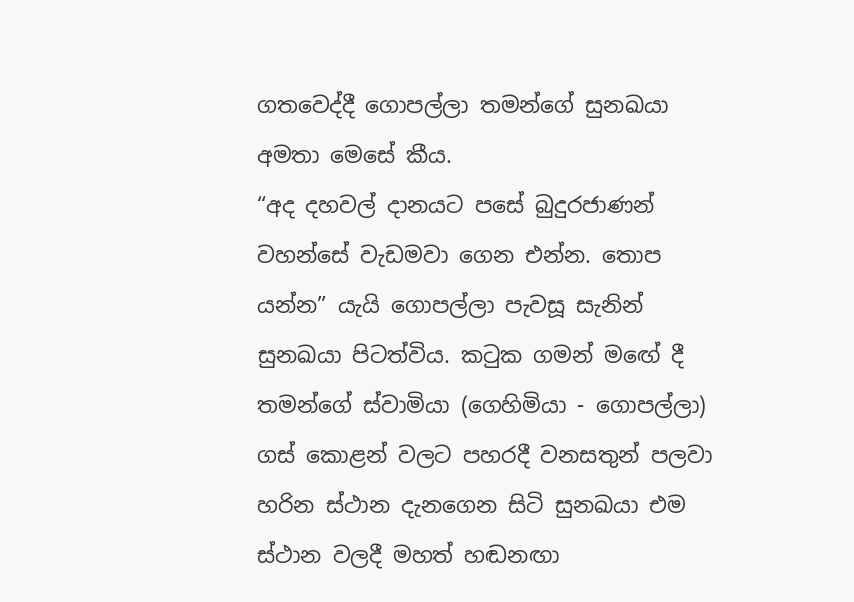ගතවෙද්දී ගොපල්ලා තමන්ගේ සුනඛයා අමතා මෙසේ කීය.
“අද දහවල් දානයට පසේ බුදුරජාණන් වහන්සේ වැඩමවා ගෙන එන්න. තොප යන්න” යැයි ගොපල්ලා පැවසූ සැනින් සුනඛයා පිටත්විය. කටුක ගමන් මඟේ දී තමන්ගේ ස්වාමියා (ගෙහිමියා - ගොපල්ලා) ගස් කොළන් වලට පහරදී වනසතුන් පලවා හරින ස්ථාන දැනගෙන සිටි සුනඛයා එම ස්ථාන වලදී මහත් හඬනඟා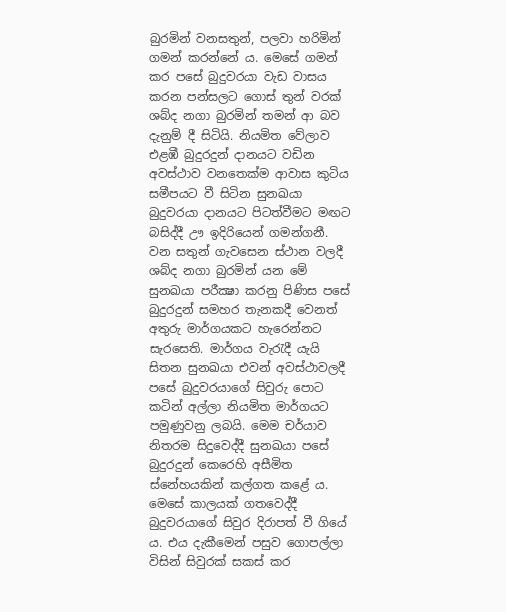බුරමින් වනසතුන්, පලවා හරිමින් ගමන් කරන්නේ ය. මෙසේ ගමන් කර පසේ බුදුවරයා වැඩ වාසය කරන පන්සලට ගොස් තුන් වරක් ශබ්ද නගා බුරමින් තමන් ආ බව දැනුම් දී සිටියි. නියමිත වේලාව එළඹී බුදුරදුන් දානයට වඩින අවස්ථාව වනතෙක්ම ආවාස කුටිය සමීපයට වී සිටින සුනඛයා බුදුවරයා දානයට පිටත්වීමට මඟට බසිද්දී ඌ ඉදිරියෙන් ගමන්ගනී. වන සතුන් ගැවසෙන ස්ථාන වලදී ශබ්ද නගා බුරමින් යන මේ සුනඛයා පරීක්‍ෂා කරනු පිණිස පසේ බුදුරදුන් සමහර තැනකදී වෙනත් අතුරු මාර්ගයකට හැරෙන්නට සැරසෙති. මාර්ගය වැරැදී යැයි සිතන සුනඛයා එවන් අවස්ථාවලදී පසේ බුදුවරයාගේ සිවුරු පොට කටින් අල්ලා නියමිත මාර්ගයට පමුණුවනු ලබයි. මෙම චර්යාව නිතරම සිදුවෙද්දී සුනඛයා පසේ බුදුරදුන් කෙරෙහි අසීමිත ස්නේහයකින් කල්ගත කළේ ය.
මෙසේ කාලයක් ගතවෙද්දී බුදුවරයාගේ සිවුර දිරාපත් වී ගියේ ය. එය දැකීමෙන් පසුව ගොපල්ලා විසින් සිවුරක් සකස් කර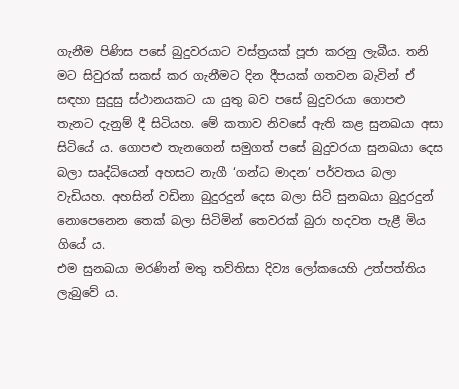ගැනීම පිණිස පසේ බුදුවරයාට වස්ත්‍රයක් පූජා කරනු ලැබීය. තනි මට සිවුරක් සකස් කර ගැනීමට දින දීපයක් ගතවන බැවින් ඒ සඳහා සුදුසු ස්ථානයකට යා යුතු බව පසේ බුදුවරයා ගොපළු තැනට දැනුම් දී සිටියහ. මේ කතාව නිවසේ ඇති කළ සුනඛයා අසා සිටියේ ය. ගොපළු තැනගෙන් සමුගත් පසේ බුදුවරයා සුනඛයා දෙස බලා සෘද්ධියෙන් අහසට නැගී ‘ගන්ධ මාදන’ පර්වතය බලා වැඩියහ. අහසින් වඩිනා බුදුරදුන් දෙස බලා සිටි සුනඛයා බුදුරදුන් නොපෙනෙන තෙක් බලා සිටිමින් තෙවරක් බුරා හදවත පැළී මිය ගියේ ය.
එම සුනඛයා මරණින් මතු තව්තිසා දිව්‍ය ලෝකයෙහි උත්පත්තිය ලැබුවේ ය.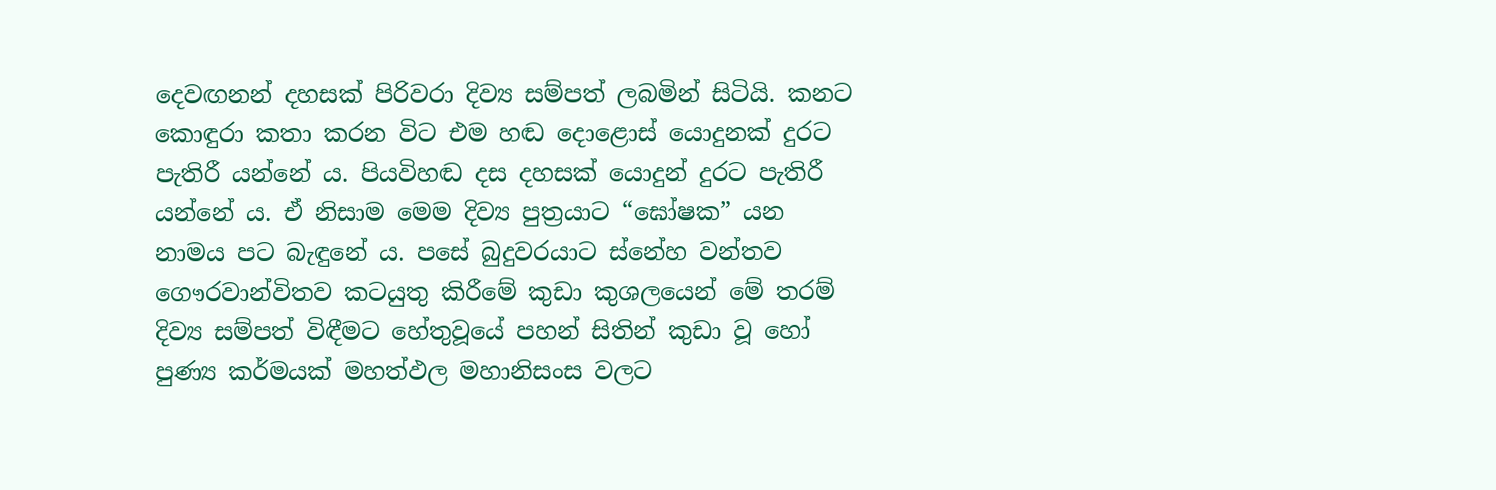දෙවඟනන් දහසක් පිරිවරා දිව්‍ය සම්පත් ලබමින් සිටියි. කනට කොඳුරා කතා කරන විට එම හඬ දොළොස් යොදුනක් දුරට පැතිරී යන්නේ ය. පියවිහඬ දස දහසක් යොදුන් දුරට පැතිරී යන්නේ ය. ඒ නිසාම මෙම දිව්‍ය පුත්‍රයාට “ඝෝෂක” යන නාමය පට බැඳුනේ ය. පසේ බුදුවරයාට ස්නේහ වන්තව ගෞරවාන්විතව කටයුතු කිරීමේ කුඩා කුශලයෙන් මේ තරම් දිව්‍ය සම්පත් විඳීමට හේතුවූයේ පහන් සිතින් කුඩා වූ හෝ පුණ්‍ය කර්මයක් මහත්ඵල මහානිසංස වලට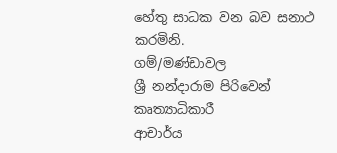හේතු සාධක වන බව සනාථ කරමිනි.
ගම්/මණ්ඩාවල
ශ්‍රී නන්දාරාම පිරිවෙන් කෘත්‍යාධිකාරී
ආචාර්ය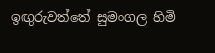ඉඟුරුවත්තේ සුමංගල හිමි